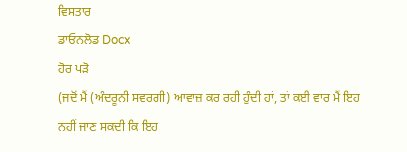ਵਿਸਤਾਰ
ਡਾਓਨਲੋਡ Docx
ਹੋਰ ਪੜੋ
(ਜਦੋਂ ਮੈਂ (ਅੰਦਰੂਨੀ ਸਵਰਗੀ) ਆਵਾਜ਼ ਕਰ ਰਹੀ ਹੁੰਦੀ ਹਾਂ, ਤਾਂ ਕਈ ਵਾਰ ਮੈਂ ਇਹ ਨਹੀਂ ਜਾਣ ਸਕਦੀ ਕਿ ਇਹ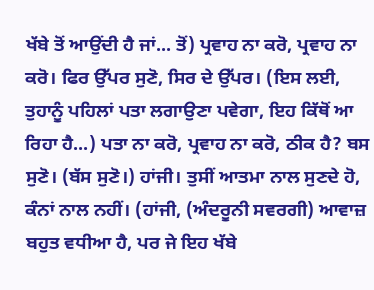ਖੱਬੇ ਤੋਂ ਆਉਂਦੀ ਹੈ ਜਾਂ... ਤੋਂ) ਪ੍ਰਵਾਹ ਨਾ ਕਰੋ, ਪ੍ਰਵਾਹ ਨਾ ਕਰੋ। ਫਿਰ ਉੱਪਰ ਸੁਣੋ, ਸਿਰ ਦੇ ਉੱਪਰ। (ਇਸ ਲਈ, ਤੁਹਾਨੂੰ ਪਹਿਲਾਂ ਪਤਾ ਲਗਾਉਣਾ ਪਵੇਗਾ, ਇਹ ਕਿੱਥੋਂ ਆ ਰਿਹਾ ਹੈ...) ਪਤਾ ਨਾ ਕਰੋ, ਪ੍ਰਵਾਹ ਨਾ ਕਰੋ, ਠੀਕ ਹੈ? ਬਸ ਸੁਣੋ। (ਬੱਸ ਸੁਣੋ।) ਹਾਂਜੀ। ਤੁਸੀਂ ਆਤਮਾ ਨਾਲ ਸੁਣਦੇ ਹੋ, ਕੰਨਾਂ ਨਾਲ ਨਹੀਂ। (ਹਾਂਜੀ, (ਅੰਦਰੂਨੀ ਸਵਰਗੀ) ਆਵਾਜ਼ ਬਹੁਤ ਵਧੀਆ ਹੈ, ਪਰ ਜੇ ਇਹ ਖੱਬੇ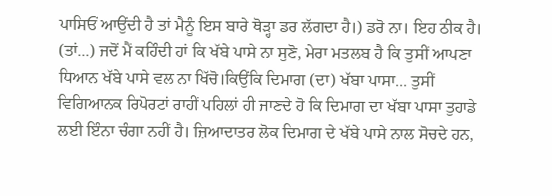ਪਾਸਿਓਂ ਆਉਂਦੀ ਹੈ ਤਾਂ ਮੈਨੂੰ ਇਸ ਬਾਰੇ ਥੋੜ੍ਹਾ ਡਰ ਲੱਗਦਾ ਹੈ।) ਡਰੋ ਨਾ। ਇਹ ਠੀਕ ਹੈ। (ਤਾਂ...) ਜਦੋਂ ਮੈਂ ਕਹਿੰਦੀ ਹਾਂ ਕਿ ਖੱਬੇ ਪਾਸੇ ਨਾ ਸੁਣੋ, ਮੇਰਾ ਮਤਲਬ ਹੈ ਕਿ ਤੁਸੀਂ ਆਪਣਾ ਧਿਆਨ ਖੱਬੇ ਪਾਸੇ ਵਲ ਨਾ ਖਿੱਚੋ।ਕਿਉਂਕਿ ਦਿਮਾਗ (ਦਾ) ਖੱਬਾ ਪਾਸਾ... ਤੁਸੀਂ ਵਿਗਿਆਨਕ ਰਿਪੋਰਟਾਂ ਰਾਹੀਂ ਪਹਿਲਾਂ ਹੀ ਜਾਣਦੇ ਹੋ ਕਿ ਦਿਮਾਗ ਦਾ ਖੱਬਾ ਪਾਸਾ ਤੁਹਾਡੇ ਲਈ ਇੰਨਾ ਚੰਗਾ ਨਹੀਂ ਹੈ। ਜ਼ਿਆਦਾਤਰ ਲੋਕ ਦਿਮਾਗ ਦੇ ਖੱਬੇ ਪਾਸੇ ਨਾਲ ਸੋਚਦੇ ਹਨ,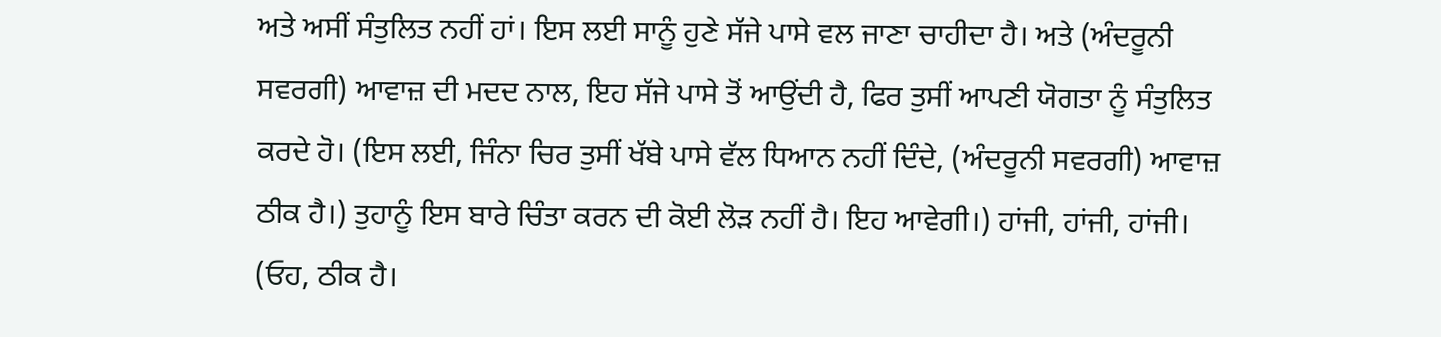ਅਤੇ ਅਸੀਂ ਸੰਤੁਲਿਤ ਨਹੀਂ ਹਾਂ। ਇਸ ਲਈ ਸਾਨੂੰ ਹੁਣੇ ਸੱਜੇ ਪਾਸੇ ਵਲ ਜਾਣਾ ਚਾਹੀਦਾ ਹੈ। ਅਤੇ (ਅੰਦਰੂਨੀ ਸਵਰਗੀ) ਆਵਾਜ਼ ਦੀ ਮਦਦ ਨਾਲ, ਇਹ ਸੱਜੇ ਪਾਸੇ ਤੋਂ ਆਉਂਦੀ ਹੈ, ਫਿਰ ਤੁਸੀਂ ਆਪਣੀ ਯੋਗਤਾ ਨੂੰ ਸੰਤੁਲਿਤ ਕਰਦੇ ਹੋ। (ਇਸ ਲਈ, ਜਿੰਨਾ ਚਿਰ ਤੁਸੀਂ ਖੱਬੇ ਪਾਸੇ ਵੱਲ ਧਿਆਨ ਨਹੀਂ ਦਿੰਦੇ, (ਅੰਦਰੂਨੀ ਸਵਰਗੀ) ਆਵਾਜ਼ ਠੀਕ ਹੈ।) ਤੁਹਾਨੂੰ ਇਸ ਬਾਰੇ ਚਿੰਤਾ ਕਰਨ ਦੀ ਕੋਈ ਲੋੜ ਨਹੀਂ ਹੈ। ਇਹ ਆਵੇਗੀ।) ਹਾਂਜੀ, ਹਾਂਜੀ, ਹਾਂਜੀ। (ਓਹ, ਠੀਕ ਹੈ।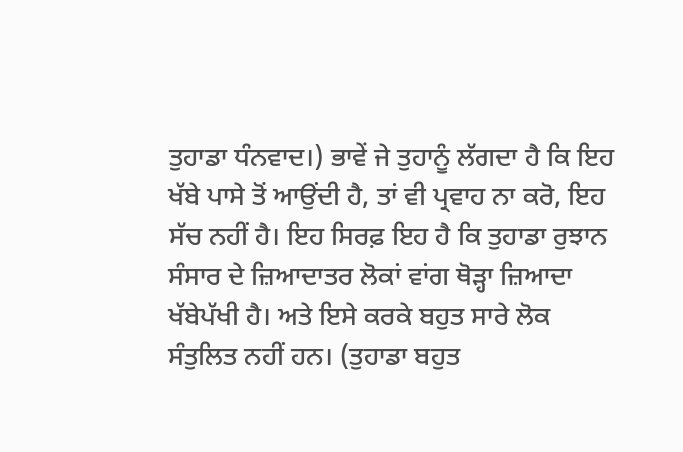ਤੁਹਾਡਾ ਧੰਨਵਾਦ।) ਭਾਵੇਂ ਜੇ ਤੁਹਾਨੂੰ ਲੱਗਦਾ ਹੈ ਕਿ ਇਹ ਖੱਬੇ ਪਾਸੇ ਤੋਂ ਆਉਂਦੀ ਹੈ, ਤਾਂ ਵੀ ਪ੍ਰਵਾਹ ਨਾ ਕਰੋ, ਇਹ ਸੱਚ ਨਹੀਂ ਹੈ। ਇਹ ਸਿਰਫ਼ ਇਹ ਹੈ ਕਿ ਤੁਹਾਡਾ ਰੁਝਾਨ ਸੰਸਾਰ ਦੇ ਜ਼ਿਆਦਾਤਰ ਲੋਕਾਂ ਵਾਂਗ ਥੋੜ੍ਹਾ ਜ਼ਿਆਦਾ ਖੱਬੇਪੱਖੀ ਹੈ। ਅਤੇ ਇਸੇ ਕਰਕੇ ਬਹੁਤ ਸਾਰੇ ਲੋਕ ਸੰਤੁਲਿਤ ਨਹੀਂ ਹਨ। (ਤੁਹਾਡਾ ਬਹੁਤ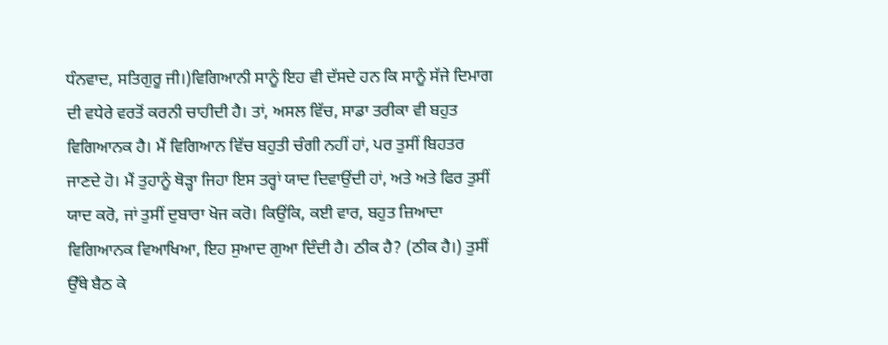ਧੰਨਵਾਦ, ਸਤਿਗੁਰੂ ਜੀ।)ਵਿਗਿਆਨੀ ਸਾਨੂੰ ਇਹ ਵੀ ਦੱਸਦੇ ਹਨ ਕਿ ਸਾਨੂੰ ਸੱਜੇ ਦਿਮਾਗ ਦੀ ਵਧੇਰੇ ਵਰਤੋਂ ਕਰਨੀ ਚਾਹੀਦੀ ਹੈ। ਤਾਂ, ਅਸਲ ਵਿੱਚ, ਸਾਡਾ ਤਰੀਕਾ ਵੀ ਬਹੁਤ ਵਿਗਿਆਨਕ ਹੈ। ਮੈਂ ਵਿਗਿਆਨ ਵਿੱਚ ਬਹੁਤੀ ਚੰਗੀ ਨਹੀਂ ਹਾਂ, ਪਰ ਤੁਸੀਂ ਬਿਹਤਰ ਜਾਣਦੇ ਹੋ। ਮੈਂ ਤੁਹਾਨੂੰ ਥੋੜ੍ਹਾ ਜਿਹਾ ਇਸ ਤਰ੍ਹਾਂ ਯਾਦ ਦਿਵਾਉਂਦੀ ਹਾਂ, ਅਤੇ ਅਤੇ ਫਿਰ ਤੁਸੀਂ ਯਾਦ ਕਰੋ, ਜਾਂ ਤੁਸੀਂ ਦੁਬਾਰਾ ਖੋਜ ਕਰੋ। ਕਿਉਂਕਿ, ਕਈ ਵਾਰ, ਬਹੁਤ ਜ਼ਿਆਦਾ ਵਿਗਿਆਨਕ ਵਿਆਖਿਆ, ਇਹ ਸੁਆਦ ਗੁਆ ਦਿੰਦੀ ਹੈ। ਠੀਕ ਹੈ? (ਠੀਕ ਹੈ।) ਤੁਸੀਂ ਉੱਥੇ ਬੈਠ ਕੇ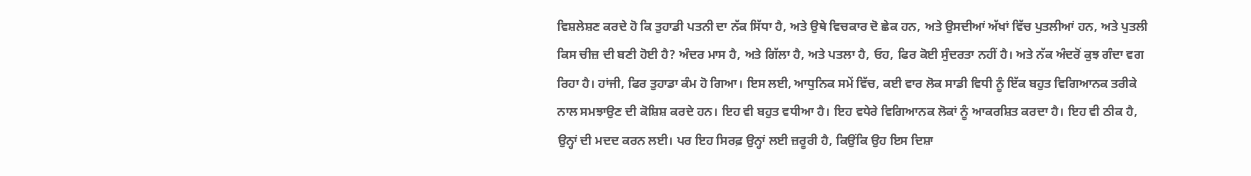ਵਿਸ਼ਲੇਸ਼ਣ ਕਰਦੇ ਹੋ ਕਿ ਤੁਹਾਡੀ ਪਤਨੀ ਦਾ ਨੱਕ ਸਿੱਧਾ ਹੈ, ਅਤੇ ਉਥੇ ਵਿਚਕਾਰ ਦੋ ਛੇਕ ਹਨ, ਅਤੇ ਉਸਦੀਆਂ ਅੱਖਾਂ ਵਿੱਚ ਪੁਤਲੀਆਂ ਹਨ, ਅਤੇ ਪੁਤਲੀ ਕਿਸ ਚੀਜ਼ ਦੀ ਬਣੀ ਹੋਈ ਹੈ? ਅੰਦਰ ਮਾਸ ਹੈ, ਅਤੇ ਗਿੱਲਾ ਹੈ, ਅਤੇ ਪਤਲਾ ਹੈ, ਓਹ, ਫਿਰ ਕੋਈ ਸੁੰਦਰਤਾ ਨਹੀਂ ਹੈ। ਅਤੇ ਨੱਕ ਅੰਦਰੋਂ ਕੁਝ ਗੰਦਾ ਵਗ ਰਿਹਾ ਹੈ। ਹਾਂਜੀ, ਫਿਰ ਤੁਹਾਡਾ ਕੰਮ ਹੋ ਗਿਆ। ਇਸ ਲਈ, ਆਧੁਨਿਕ ਸਮੇਂ ਵਿੱਚ, ਕਈ ਵਾਰ ਲੋਕ ਸਾਡੀ ਵਿਧੀ ਨੂੰ ਇੱਕ ਬਹੁਤ ਵਿਗਿਆਨਕ ਤਰੀਕੇ ਨਾਲ ਸਮਝਾਉਣ ਦੀ ਕੋਸ਼ਿਸ਼ ਕਰਦੇ ਹਨ। ਇਹ ਵੀ ਬਹੁਤ ਵਧੀਆ ਹੈ। ਇਹ ਵਧੇਰੇ ਵਿਗਿਆਨਕ ਲੋਕਾਂ ਨੂੰ ਆਕਰਸ਼ਿਤ ਕਰਦਾ ਹੈ। ਇਹ ਵੀ ਠੀਕ ਹੈ, ਉਨ੍ਹਾਂ ਦੀ ਮਦਦ ਕਰਨ ਲਈ। ਪਰ ਇਹ ਸਿਰਫ਼ ਉਨ੍ਹਾਂ ਲਈ ਜ਼ਰੂਰੀ ਹੈ, ਕਿਉਂਕਿ ਉਹ ਇਸ ਦਿਸ਼ਾ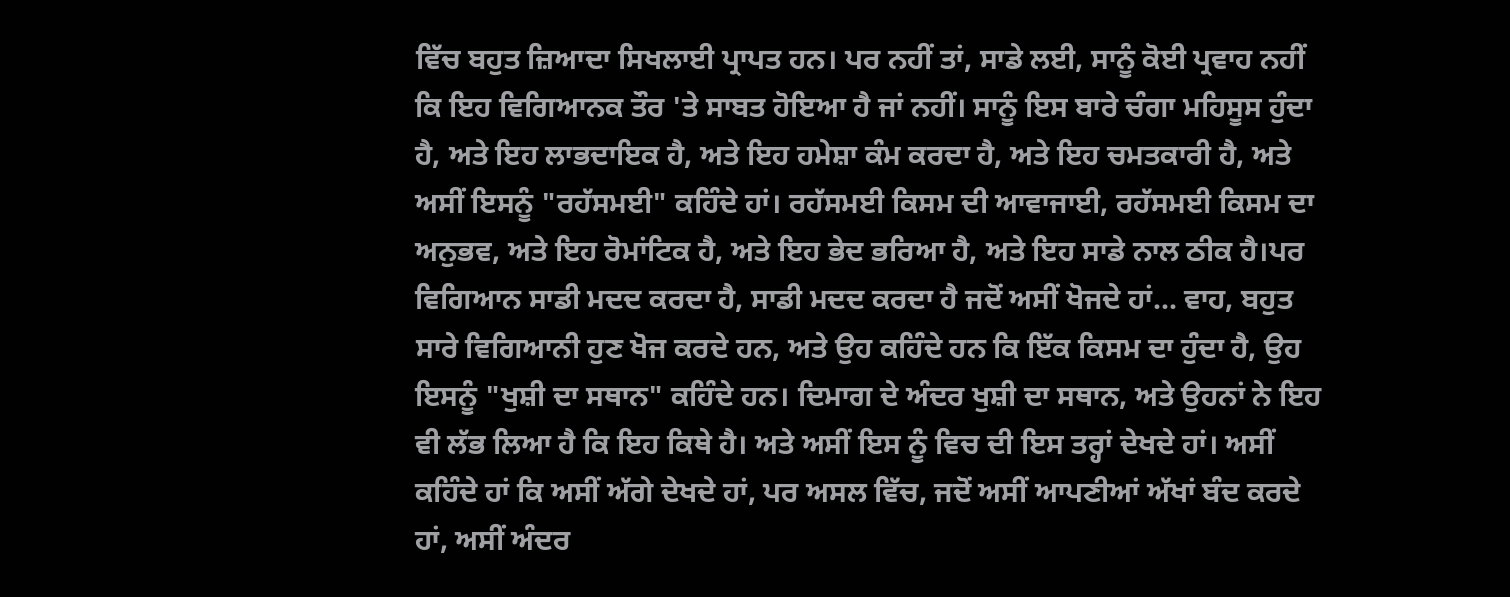ਵਿੱਚ ਬਹੁਤ ਜ਼ਿਆਦਾ ਸਿਖਲਾਈ ਪ੍ਰਾਪਤ ਹਨ। ਪਰ ਨਹੀਂ ਤਾਂ, ਸਾਡੇ ਲਈ, ਸਾਨੂੰ ਕੋਈ ਪ੍ਰਵਾਹ ਨਹੀਂ ਕਿ ਇਹ ਵਿਗਿਆਨਕ ਤੌਰ 'ਤੇ ਸਾਬਤ ਹੋਇਆ ਹੈ ਜਾਂ ਨਹੀਂ। ਸਾਨੂੰ ਇਸ ਬਾਰੇ ਚੰਗਾ ਮਹਿਸੂਸ ਹੁੰਦਾ ਹੈ, ਅਤੇ ਇਹ ਲਾਭਦਾਇਕ ਹੈ, ਅਤੇ ਇਹ ਹਮੇਸ਼ਾ ਕੰਮ ਕਰਦਾ ਹੈ, ਅਤੇ ਇਹ ਚਮਤਕਾਰੀ ਹੈ, ਅਤੇ ਅਸੀਂ ਇਸਨੂੰ "ਰਹੱਸਮਈ" ਕਹਿੰਦੇ ਹਾਂ। ਰਹੱਸਮਈ ਕਿਸਮ ਦੀ ਆਵਾਜਾਈ, ਰਹੱਸਮਈ ਕਿਸਮ ਦਾ ਅਨੁਭਵ, ਅਤੇ ਇਹ ਰੋਮਾਂਟਿਕ ਹੈ, ਅਤੇ ਇਹ ਭੇਦ ਭਰਿਆ ਹੈ, ਅਤੇ ਇਹ ਸਾਡੇ ਨਾਲ ਠੀਕ ਹੈ।ਪਰ ਵਿਗਿਆਨ ਸਾਡੀ ਮਦਦ ਕਰਦਾ ਹੈ, ਸਾਡੀ ਮਦਦ ਕਰਦਾ ਹੈ ਜਦੋਂ ਅਸੀਂ ਖੋਜਦੇ ਹਾਂ... ਵਾਹ, ਬਹੁਤ ਸਾਰੇ ਵਿਗਿਆਨੀ ਹੁਣ ਖੋਜ ਕਰਦੇ ਹਨ, ਅਤੇ ਉਹ ਕਹਿੰਦੇ ਹਨ ਕਿ ਇੱਕ ਕਿਸਮ ਦਾ ਹੁੰਦਾ ਹੈ, ਉਹ ਇਸਨੂੰ "ਖੁਸ਼ੀ ਦਾ ਸਥਾਨ" ਕਹਿੰਦੇ ਹਨ। ਦਿਮਾਗ ਦੇ ਅੰਦਰ ਖੁਸ਼ੀ ਦਾ ਸਥਾਨ, ਅਤੇ ਉਹਨਾਂ ਨੇ ਇਹ ਵੀ ਲੱਭ ਲਿਆ ਹੈ ਕਿ ਇਹ ਕਿਥੇ ਹੈ। ਅਤੇ ਅਸੀਂ ਇਸ ਨੂੰ ਵਿਚ ਦੀ ਇਸ ਤਰ੍ਹਾਂ ਦੇਖਦੇ ਹਾਂ। ਅਸੀਂ ਕਹਿੰਦੇ ਹਾਂ ਕਿ ਅਸੀਂ ਅੱਗੇ ਦੇਖਦੇ ਹਾਂ, ਪਰ ਅਸਲ ਵਿੱਚ, ਜਦੋਂ ਅਸੀਂ ਆਪਣੀਆਂ ਅੱਖਾਂ ਬੰਦ ਕਰਦੇ ਹਾਂ, ਅਸੀਂ ਅੰਦਰ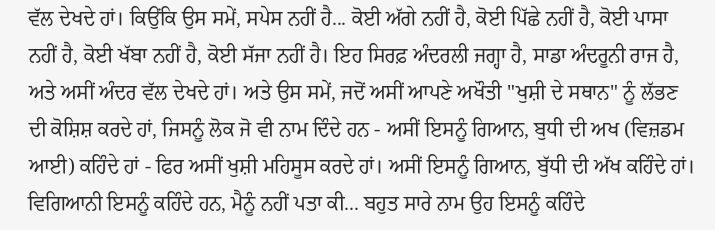ਵੱਲ ਦੇਖਦੇ ਹਾਂ। ਕਿਉਂਕਿ ਉਸ ਸਮੇਂ, ਸਪੇਸ ਨਹੀਂ ਹੈ... ਕੋਈ ਅੱਗੇ ਨਹੀਂ ਹੈ, ਕੋਈ ਪਿੱਛੇ ਨਹੀਂ ਹੈ, ਕੋਈ ਪਾਸਾ ਨਹੀਂ ਹੈ, ਕੋਈ ਖੱਬਾ ਨਹੀਂ ਹੈ, ਕੋਈ ਸੱਜਾ ਨਹੀਂ ਹੈ। ਇਹ ਸਿਰਫ਼ ਅੰਦਰਲੀ ਜਗ੍ਹਾ ਹੈ, ਸਾਡਾ ਅੰਦਰੂਨੀ ਰਾਜ ਹੈ, ਅਤੇ ਅਸੀਂ ਅੰਦਰ ਵੱਲ ਦੇਖਦੇ ਹਾਂ। ਅਤੇ ਉਸ ਸਮੇਂ, ਜਦੋਂ ਅਸੀਂ ਆਪਣੇ ਅਖੌਤੀ "ਖੁਸ਼ੀ ਦੇ ਸਥਾਨ" ਨੂੰ ਲੱਭਣ ਦੀ ਕੋਸ਼ਿਸ਼ ਕਰਦੇ ਹਾਂ, ਜਿਸਨੂੰ ਲੋਕ ਜੋ ਵੀ ਨਾਮ ਦਿੰਦੇ ਹਨ - ਅਸੀਂ ਇਸਨੂੰ ਗਿਆਨ, ਬੁਧੀ ਦੀ ਅਖ (ਵਿਜ਼ਡਮ ਆਈ) ਕਹਿੰਦੇ ਹਾਂ - ਫਿਰ ਅਸੀਂ ਖੁਸ਼ੀ ਮਹਿਸੂਸ ਕਰਦੇ ਹਾਂ। ਅਸੀਂ ਇਸਨੂੰ ਗਿਆਨ, ਬੁੱਧੀ ਦੀ ਅੱਖ ਕਹਿੰਦੇ ਹਾਂ। ਵਿਗਿਆਨੀ ਇਸਨੂੰ ਕਹਿੰਦੇ ਹਨ, ਮੈਨੂੰ ਨਹੀਂ ਪਤਾ ਕੀ... ਬਹੁਤ ਸਾਰੇ ਨਾਮ ਉਹ ਇਸਨੂੰ ਕਹਿੰਦੇ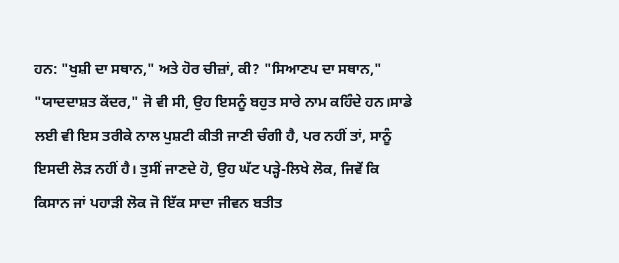ਹਨ: "ਖੁਸ਼ੀ ਦਾ ਸਥਾਨ," ਅਤੇ ਹੋਰ ਚੀਜ਼ਾਂ, ਕੀ? "ਸਿਆਣਪ ਦਾ ਸਥਾਨ," "ਯਾਦਦਾਸ਼ਤ ਕੇਂਦਰ," ਜੋ ਵੀ ਸੀ, ਉਹ ਇਸਨੂੰ ਬਹੁਤ ਸਾਰੇ ਨਾਮ ਕਹਿੰਦੇ ਹਨ।ਸਾਡੇ ਲਈ ਵੀ ਇਸ ਤਰੀਕੇ ਨਾਲ ਪੁਸ਼ਟੀ ਕੀਤੀ ਜਾਣੀ ਚੰਗੀ ਹੈ, ਪਰ ਨਹੀਂ ਤਾਂ, ਸਾਨੂੰ ਇਸਦੀ ਲੋੜ ਨਹੀਂ ਹੈ। ਤੁਸੀਂ ਜਾਣਦੇ ਹੋ, ਉਹ ਘੱਟ ਪੜ੍ਹੇ-ਲਿਖੇ ਲੋਕ, ਜਿਵੇਂ ਕਿ ਕਿਸਾਨ ਜਾਂ ਪਹਾੜੀ ਲੋਕ ਜੋ ਇੱਕ ਸਾਦਾ ਜੀਵਨ ਬਤੀਤ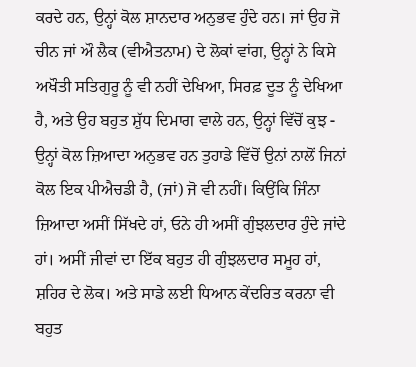ਕਰਦੇ ਹਨ, ਉਨ੍ਹਾਂ ਕੋਲ ਸ਼ਾਨਦਾਰ ਅਨੁਭਵ ਹੁੰਦੇ ਹਨ। ਜਾਂ ਉਹ ਜੋ ਚੀਨ ਜਾਂ ਔ ਲੈਕ (ਵੀਐਤਨਾਮ) ਦੇ ਲੋਕਾਂ ਵਾਂਗ, ਉਨ੍ਹਾਂ ਨੇ ਕਿਸੇ ਅਖੌਤੀ ਸਤਿਗੁਰੂ ਨੂੰ ਵੀ ਨਹੀਂ ਦੇਖਿਆ, ਸਿਰਫ਼ ਦੂਤ ਨੂੰ ਦੇਖਿਆ ਹੈ, ਅਤੇ ਉਹ ਬਹੁਤ ਸ਼ੁੱਧ ਦਿਮਾਗ ਵਾਲੇ ਹਨ, ਉਨ੍ਹਾਂ ਵਿੱਚੋਂ ਕੁਝ - ਉਨ੍ਹਾਂ ਕੋਲ ਜ਼ਿਆਦਾ ਅਨੁਭਵ ਹਨ ਤੁਹਾਡੇ ਵਿੱਚੋਂ ਉਨਾਂ ਨਾਲੋਂ ਜਿਨਾਂ ਕੋਲ ਇਕ ਪੀਐਚਡੀ ਹੈ, (ਜਾਂ) ਜੋ ਵੀ ਨਹੀਂ। ਕਿਉਂਕਿ ਜਿੰਨਾ ਜ਼ਿਆਦਾ ਅਸੀਂ ਸਿੱਖਦੇ ਹਾਂ, ਓਨੇ ਹੀ ਅਸੀਂ ਗੁੰਝਲਦਾਰ ਹੁੰਦੇ ਜਾਂਦੇ ਹਾਂ। ਅਸੀਂ ਜੀਵਾਂ ਦਾ ਇੱਕ ਬਹੁਤ ਹੀ ਗੁੰਝਲਦਾਰ ਸਮੂਹ ਹਾਂ, ਸ਼ਹਿਰ ਦੇ ਲੋਕ। ਅਤੇ ਸਾਡੇ ਲਈ ਧਿਆਨ ਕੇਂਦਰਿਤ ਕਰਨਾ ਵੀ ਬਹੁਤ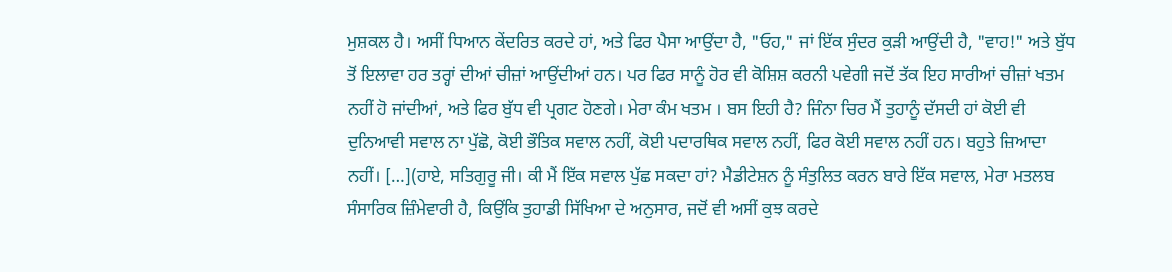ਮੁਸ਼ਕਲ ਹੈ। ਅਸੀਂ ਧਿਆਨ ਕੇਂਦਰਿਤ ਕਰਦੇ ਹਾਂ, ਅਤੇ ਫਿਰ ਪੈਸਾ ਆਉਂਦਾ ਹੈ, "ਓਹ," ਜਾਂ ਇੱਕ ਸੁੰਦਰ ਕੁੜੀ ਆਉਂਦੀ ਹੈ, "ਵਾਹ!" ਅਤੇ ਬੁੱਧ ਤੋਂ ਇਲਾਵਾ ਹਰ ਤਰ੍ਹਾਂ ਦੀਆਂ ਚੀਜ਼ਾਂ ਆਉਂਦੀਆਂ ਹਨ। ਪਰ ਫਿਰ ਸਾਨੂੰ ਹੋਰ ਵੀ ਕੋਸ਼ਿਸ਼ ਕਰਨੀ ਪਵੇਗੀ ਜਦੋਂ ਤੱਕ ਇਹ ਸਾਰੀਆਂ ਚੀਜ਼ਾਂ ਖਤਮ ਨਹੀਂ ਹੋ ਜਾਂਦੀਆਂ, ਅਤੇ ਫਿਰ ਬੁੱਧ ਵੀ ਪ੍ਰਗਟ ਹੋਣਗੇ। ਮੇਰਾ ਕੰਮ ਖਤਮ । ਬਸ ਇਹੀ ਹੈ? ਜਿੰਨਾ ਚਿਰ ਮੈਂ ਤੁਹਾਨੂੰ ਦੱਸਦੀ ਹਾਂ ਕੋਈ ਵੀ ਦੁਨਿਆਵੀ ਸਵਾਲ ਨਾ ਪੁੱਛੋ, ਕੋਈ ਭੌਤਿਕ ਸਵਾਲ ਨਹੀਂ, ਕੋਈ ਪਦਾਰਥਿਕ ਸਵਾਲ ਨਹੀਂ, ਫਿਰ ਕੋਈ ਸਵਾਲ ਨਹੀਂ ਹਨ। ਬਹੁਤੇ ਜ਼ਿਆਦਾ ਨਹੀਂ। […](ਹਾਏ, ਸਤਿਗੁਰੂ ਜੀ। ਕੀ ਮੈਂ ਇੱਕ ਸਵਾਲ ਪੁੱਛ ਸਕਦਾ ਹਾਂ? ਮੈਡੀਟੇਸ਼ਨ ਨੂੰ ਸੰਤੁਲਿਤ ਕਰਨ ਬਾਰੇ ਇੱਕ ਸਵਾਲ, ਮੇਰਾ ਮਤਲਬ ਸੰਸਾਰਿਕ ਜ਼ਿੰਮੇਵਾਰੀ ਹੈ, ਕਿਉਂਕਿ ਤੁਹਾਡੀ ਸਿੱਖਿਆ ਦੇ ਅਨੁਸਾਰ, ਜਦੋਂ ਵੀ ਅਸੀਂ ਕੁਝ ਕਰਦੇ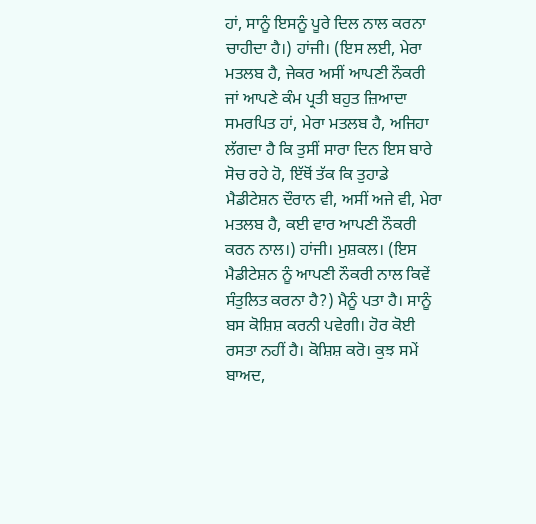ਹਾਂ, ਸਾਨੂੰ ਇਸਨੂੰ ਪੂਰੇ ਦਿਲ ਨਾਲ ਕਰਨਾ ਚਾਹੀਦਾ ਹੈ।) ਹਾਂਜੀ। (ਇਸ ਲਈ, ਮੇਰਾ ਮਤਲਬ ਹੈ, ਜੇਕਰ ਅਸੀਂ ਆਪਣੀ ਨੌਕਰੀ ਜਾਂ ਆਪਣੇ ਕੰਮ ਪ੍ਰਤੀ ਬਹੁਤ ਜ਼ਿਆਦਾ ਸਮਰਪਿਤ ਹਾਂ, ਮੇਰਾ ਮਤਲਬ ਹੈ, ਅਜਿਹਾ ਲੱਗਦਾ ਹੈ ਕਿ ਤੁਸੀਂ ਸਾਰਾ ਦਿਨ ਇਸ ਬਾਰੇ ਸੋਚ ਰਹੇ ਹੋ, ਇੱਥੋਂ ਤੱਕ ਕਿ ਤੁਹਾਡੇ ਮੈਡੀਟੇਸ਼ਨ ਦੌਰਾਨ ਵੀ, ਅਸੀਂ ਅਜੇ ਵੀ, ਮੇਰਾ ਮਤਲਬ ਹੈ, ਕਈ ਵਾਰ ਆਪਣੀ ਨੌਕਰੀ ਕਰਨ ਨਾਲ।) ਹਾਂਜੀ। ਮੁਸ਼ਕਲ। (ਇਸ ਮੈਡੀਟੇਸ਼ਨ ਨੂੰ ਆਪਣੀ ਨੌਕਰੀ ਨਾਲ ਕਿਵੇਂ ਸੰਤੁਲਿਤ ਕਰਨਾ ਹੈ?) ਮੈਨੂੰ ਪਤਾ ਹੈ। ਸਾਨੂੰ ਬਸ ਕੋਸ਼ਿਸ਼ ਕਰਨੀ ਪਵੇਗੀ। ਹੋਰ ਕੋਈ ਰਸਤਾ ਨਹੀਂ ਹੈ। ਕੋਸ਼ਿਸ਼ ਕਰੋ। ਕੁਝ ਸਮੇਂ ਬਾਅਦ,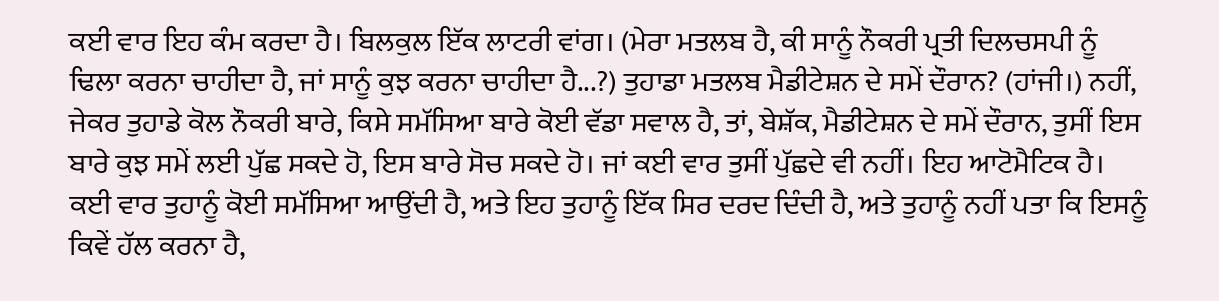ਕਈ ਵਾਰ ਇਹ ਕੰਮ ਕਰਦਾ ਹੈ। ਬਿਲਕੁਲ ਇੱਕ ਲਾਟਰੀ ਵਾਂਗ। (ਮੇਰਾ ਮਤਲਬ ਹੈ, ਕੀ ਸਾਨੂੰ ਨੌਕਰੀ ਪ੍ਰਤੀ ਦਿਲਚਸਪੀ ਨੂੰ ਢਿਲਾ ਕਰਨਾ ਚਾਹੀਦਾ ਹੈ, ਜਾਂ ਸਾਨੂੰ ਕੁਝ ਕਰਨਾ ਚਾਹੀਦਾ ਹੈ...?) ਤੁਹਾਡਾ ਮਤਲਬ ਮੈਡੀਟੇਸ਼ਨ ਦੇ ਸਮੇਂ ਦੌਰਾਨ? (ਹਾਂਜੀ।) ਨਹੀਂ, ਜੇਕਰ ਤੁਹਾਡੇ ਕੋਲ ਨੌਕਰੀ ਬਾਰੇ, ਕਿਸੇ ਸਮੱਸਿਆ ਬਾਰੇ ਕੋਈ ਵੱਡਾ ਸਵਾਲ ਹੈ, ਤਾਂ, ਬੇਸ਼ੱਕ, ਮੈਡੀਟੇਸ਼ਨ ਦੇ ਸਮੇਂ ਦੌਰਾਨ, ਤੁਸੀਂ ਇਸ ਬਾਰੇ ਕੁਝ ਸਮੇਂ ਲਈ ਪੁੱਛ ਸਕਦੇ ਹੋ, ਇਸ ਬਾਰੇ ਸੋਚ ਸਕਦੇ ਹੋ। ਜਾਂ ਕਈ ਵਾਰ ਤੁਸੀਂ ਪੁੱਛਦੇ ਵੀ ਨਹੀਂ। ਇਹ ਆਟੋਮੈਟਿਕ ਹੈ। ਕਈ ਵਾਰ ਤੁਹਾਨੂੰ ਕੋਈ ਸਮੱਸਿਆ ਆਉਂਦੀ ਹੈ, ਅਤੇ ਇਹ ਤੁਹਾਨੂੰ ਇੱਕ ਸਿਰ ਦਰਦ ਦਿੰਦੀ ਹੈ, ਅਤੇ ਤੁਹਾਨੂੰ ਨਹੀਂ ਪਤਾ ਕਿ ਇਸਨੂੰ ਕਿਵੇਂ ਹੱਲ ਕਰਨਾ ਹੈ,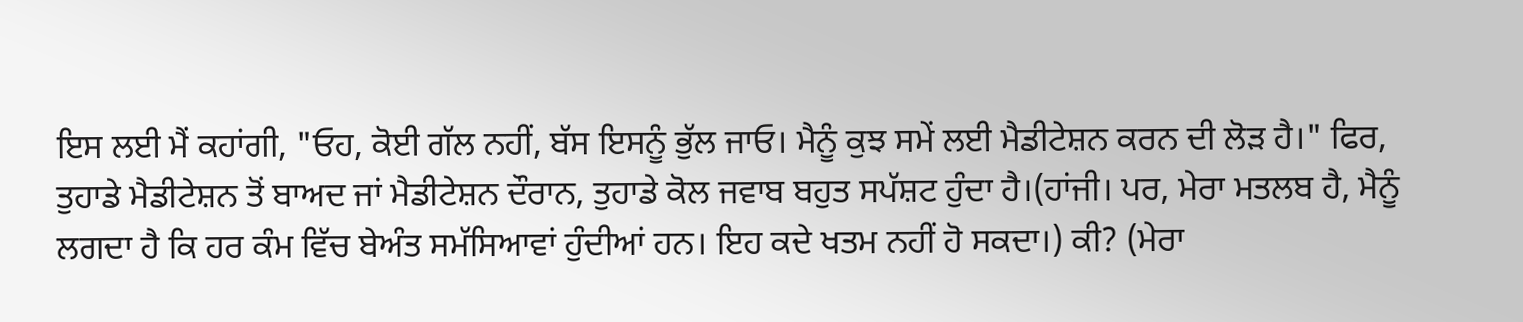ਇਸ ਲਈ ਮੈਂ ਕਹਾਂਗੀ, "ਓਹ, ਕੋਈ ਗੱਲ ਨਹੀਂ, ਬੱਸ ਇਸਨੂੰ ਭੁੱਲ ਜਾਓ। ਮੈਨੂੰ ਕੁਝ ਸਮੇਂ ਲਈ ਮੈਡੀਟੇਸ਼ਨ ਕਰਨ ਦੀ ਲੋੜ ਹੈ।" ਫਿਰ, ਤੁਹਾਡੇ ਮੈਡੀਟੇਸ਼ਨ ਤੋਂ ਬਾਅਦ ਜਾਂ ਮੈਡੀਟੇਸ਼ਨ ਦੌਰਾਨ, ਤੁਹਾਡੇ ਕੋਲ ਜਵਾਬ ਬਹੁਤ ਸਪੱਸ਼ਟ ਹੁੰਦਾ ਹੈ।(ਹਾਂਜੀ। ਪਰ, ਮੇਰਾ ਮਤਲਬ ਹੈ, ਮੈਨੂੰ ਲਗਦਾ ਹੈ ਕਿ ਹਰ ਕੰਮ ਵਿੱਚ ਬੇਅੰਤ ਸਮੱਸਿਆਵਾਂ ਹੁੰਦੀਆਂ ਹਨ। ਇਹ ਕਦੇ ਖਤਮ ਨਹੀਂ ਹੋ ਸਕਦਾ।) ਕੀ? (ਮੇਰਾ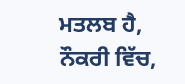ਮਤਲਬ ਹੈ, ਨੌਕਰੀ ਵਿੱਚ,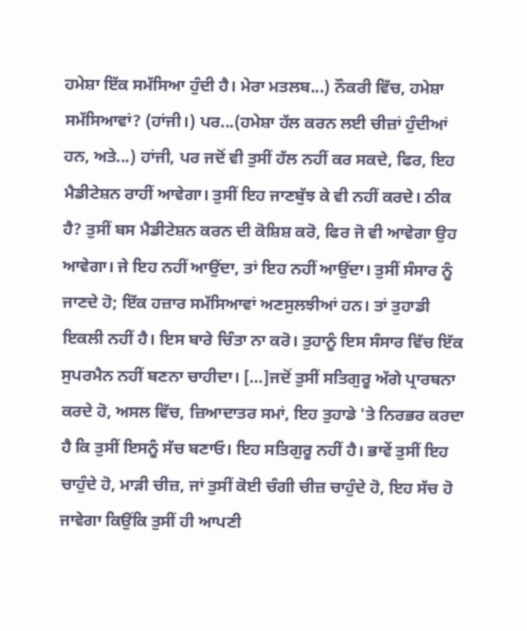ਹਮੇਸ਼ਾ ਇੱਕ ਸਮੱਸਿਆ ਹੁੰਦੀ ਹੈ। ਮੇਰਾ ਮਤਲਬ...) ਨੌਕਰੀ ਵਿੱਚ, ਹਮੇਸ਼ਾ ਸਮੱਸਿਆਵਾਂ? (ਹਾਂਜੀ।) ਪਰ...(ਹਮੇਸ਼ਾ ਹੱਲ ਕਰਨ ਲਈ ਚੀਜ਼ਾਂ ਹੁੰਦੀਆਂ ਹਨ, ਅਤੇ...) ਹਾਂਜੀ, ਪਰ ਜਦੋਂ ਵੀ ਤੁਸੀਂ ਹੱਲ ਨਹੀਂ ਕਰ ਸਕਦੇ, ਫਿਰ, ਇਹ ਮੈਡੀਟੇਸ਼ਨ ਰਾਹੀਂ ਆਵੇਗਾ। ਤੁਸੀਂ ਇਹ ਜਾਣਬੁੱਝ ਕੇ ਵੀ ਨਹੀਂ ਕਰਦੇ। ਠੀਕ ਹੈ? ਤੁਸੀਂ ਬਸ ਮੈਡੀਟੇਸ਼ਨ ਕਰਨ ਦੀ ਕੋਸ਼ਿਸ਼ ਕਰੋ, ਫਿਰ ਜੋ ਵੀ ਆਵੇਗਾ ਉਹ ਆਵੇਗਾ। ਜੇ ਇਹ ਨਹੀਂ ਆਉਂਦਾ, ਤਾਂ ਇਹ ਨਹੀਂ ਆਉਂਦਾ। ਤੁਸੀਂ ਸੰਸਾਰ ਨੂੰ ਜਾਣਦੇ ਹੋ; ਇੱਕ ਹਜ਼ਾਰ ਸਮੱਸਿਆਵਾਂ ਅਣਸੁਲਝੀਆਂ ਹਨ। ਤਾਂ ਤੁਹਾਡੀ ਇਕਲੀ ਨਹੀਂ ਹੈ। ਇਸ ਬਾਰੇ ਚਿੰਤਾ ਨਾ ਕਰੋ। ਤੁਹਾਨੂੰ ਇਸ ਸੰਸਾਰ ਵਿੱਚ ਇੱਕ ਸੁਪਰਮੈਨ ਨਹੀਂ ਬਣਨਾ ਚਾਹੀਦਾ। […]ਜਦੋਂ ਤੁਸੀਂ ਸਤਿਗੁਰੂ ਅੱਗੇ ਪ੍ਰਾਰਥਨਾ ਕਰਦੇ ਹੋ, ਅਸਲ ਵਿੱਚ, ਜ਼ਿਆਦਾਤਰ ਸਮਾਂ, ਇਹ ਤੁਹਾਡੇ 'ਤੇ ਨਿਰਭਰ ਕਰਦਾ ਹੈ ਕਿ ਤੁਸੀਂ ਇਸਨੂੰ ਸੱਚ ਬਣਾਓ। ਇਹ ਸਤਿਗੁਰੂ ਨਹੀਂ ਹੈ। ਭਾਵੇਂ ਤੁਸੀਂ ਇਹ ਚਾਹੁੰਦੇ ਹੋ, ਮਾੜੀ ਚੀਜ਼, ਜਾਂ ਤੁਸੀਂ ਕੋਈ ਚੰਗੀ ਚੀਜ਼ ਚਾਹੁੰਦੇ ਹੋ, ਇਹ ਸੱਚ ਹੋ ਜਾਵੇਗਾ ਕਿਉਂਕਿ ਤੁਸੀਂ ਹੀ ਆਪਣੀ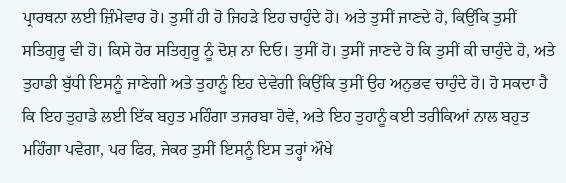ਪ੍ਰਾਰਥਨਾ ਲਈ ਜ਼ਿੰਮੇਵਾਰ ਹੋ। ਤੁਸੀਂ ਹੀ ਹੋ ਜਿਹੜੇ ਇਹ ਚਾਹੁੰਦੇ ਹੋ। ਅਤੇ ਤੁਸੀਂ ਜਾਣਦੇ ਹੋ, ਕਿਉਂਕਿ ਤੁਸੀਂ ਸਤਿਗੁਰੂ ਵੀ ਹੋ। ਕਿਸੇ ਹੋਰ ਸਤਿਗੁਰੂ ਨੂੰ ਦੋਸ਼ ਨਾ ਦਿਓ। ਤੁਸੀਂ ਹੋ। ਤੁਸੀਂ ਜਾਣਦੇ ਹੋ ਕਿ ਤੁਸੀਂ ਕੀ ਚਾਹੁੰਦੇ ਹੋ, ਅਤੇ ਤੁਹਾਡੀ ਬੁੱਧੀ ਇਸਨੂੰ ਜਾਣੇਗੀ ਅਤੇ ਤੁਹਾਨੂੰ ਇਹ ਦੇਵੇਗੀ ਕਿਉਂਕਿ ਤੁਸੀਂ ਉਹ ਅਨੁਭਵ ਚਾਹੁੰਦੇ ਹੋ। ਹੋ ਸਕਦਾ ਹੈ ਕਿ ਇਹ ਤੁਹਾਡੇ ਲਈ ਇੱਕ ਬਹੁਤ ਮਹਿੰਗਾ ਤਜਰਬਾ ਹੋਵੇ, ਅਤੇ ਇਹ ਤੁਹਾਨੂੰ ਕਈ ਤਰੀਕਿਆਂ ਨਾਲ ਬਹੁਤ ਮਹਿੰਗਾ ਪਵੇਗਾ, ਪਰ ਫਿਰ, ਜੇਕਰ ਤੁਸੀਂ ਇਸਨੂੰ ਇਸ ਤਰ੍ਹਾਂ ਔਖੇ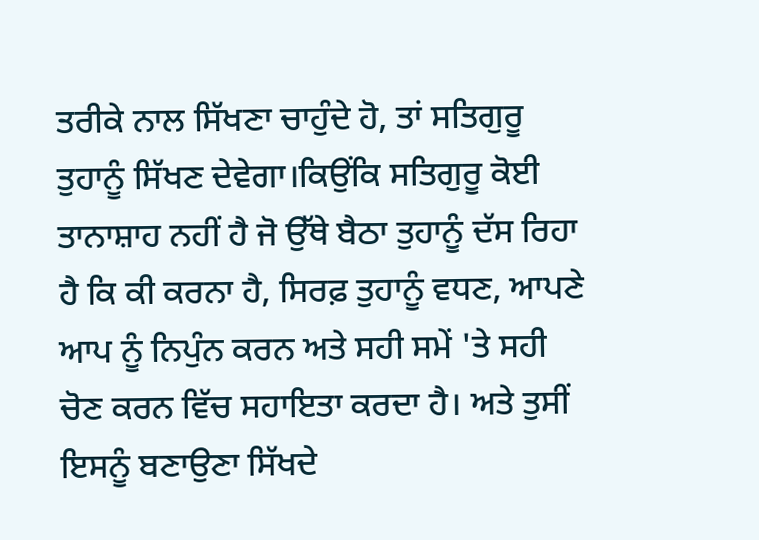ਤਰੀਕੇ ਨਾਲ ਸਿੱਖਣਾ ਚਾਹੁੰਦੇ ਹੋ, ਤਾਂ ਸਤਿਗੁਰੂ ਤੁਹਾਨੂੰ ਸਿੱਖਣ ਦੇਵੇਗਾ।ਕਿਉਂਕਿ ਸਤਿਗੁਰੂ ਕੋਈ ਤਾਨਾਸ਼ਾਹ ਨਹੀਂ ਹੈ ਜੋ ਉੱਥੇ ਬੈਠਾ ਤੁਹਾਨੂੰ ਦੱਸ ਰਿਹਾ ਹੈ ਕਿ ਕੀ ਕਰਨਾ ਹੈ, ਸਿਰਫ਼ ਤੁਹਾਨੂੰ ਵਧਣ, ਆਪਣੇ ਆਪ ਨੂੰ ਨਿਪੁੰਨ ਕਰਨ ਅਤੇ ਸਹੀ ਸਮੇਂ 'ਤੇ ਸਹੀ ਚੋਣ ਕਰਨ ਵਿੱਚ ਸਹਾਇਤਾ ਕਰਦਾ ਹੈ। ਅਤੇ ਤੁਸੀਂ ਇਸਨੂੰ ਬਣਾਉਣਾ ਸਿੱਖਦੇ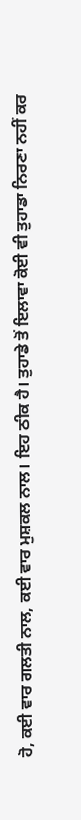ਹੋ, ਕਈ ਵਾਰ ਗਲਤੀ ਨਾਲ, ਕਈ ਵਾਰ ਮੁਸ਼ਕਲ ਨਾਲ। ਇਹ ਠੀਕ ਹੈ। ਤੁਹਾਡੇ ਤੋਂ ਇਲਾਵਾ ਕੋਈ ਵੀ ਤੁਹਾਡਾ ਨਿਰਣਾ ਨਹੀਂ ਕਰ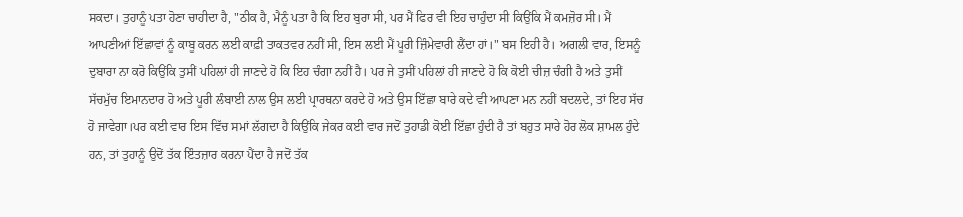ਸਕਦਾ। ਤੁਹਾਨੂੰ ਪਤਾ ਹੋਣਾ ਚਾਹੀਦਾ ਹੈ, "ਠੀਕ ਹੈ, ਮੈਨੂੰ ਪਤਾ ਹੈ ਕਿ ਇਹ ਬੁਰਾ ਸੀ, ਪਰ ਮੈਂ ਫਿਰ ਵੀ ਇਹ ਚਾਹੁੰਦਾ ਸੀ ਕਿਉਂਕਿ ਮੈਂ ਕਮਜ਼ੋਰ ਸੀ। ਮੈਂ ਆਪਣੀਆਂ ਇੱਛਾਵਾਂ ਨੂੰ ਕਾਬੂ ਕਰਨ ਲਈ ਕਾਫ਼ੀ ਤਾਕਤਵਰ ਨਹੀਂ ਸੀ, ਇਸ ਲਈ ਮੈਂ ਪੂਰੀ ਜ਼ਿੰਮੇਵਾਰੀ ਲੈਂਦਾ ਹਾਂ।" ਬਸ ਇਹੀ ਹੈ। ਅਗਲੀ ਵਾਰ, ਇਸਨੂੰ ਦੁਬਾਰਾ ਨਾ ਕਰੋ ਕਿਉਂਕਿ ਤੁਸੀਂ ਪਹਿਲਾਂ ਹੀ ਜਾਣਦੇ ਹੋ ਕਿ ਇਹ ਚੰਗਾ ਨਹੀਂ ਹੈ। ਪਰ ਜੇ ਤੁਸੀਂ ਪਹਿਲਾਂ ਹੀ ਜਾਣਦੇ ਹੋ ਕਿ ਕੋਈ ਚੀਜ਼ ਚੰਗੀ ਹੈ ਅਤੇ ਤੁਸੀਂ ਸੱਚਮੁੱਚ ਇਮਾਨਦਾਰ ਹੋ ਅਤੇ ਪੂਰੀ ਲੰਬਾਈ ਨਾਲ ਉਸ ਲਈ ਪ੍ਰਾਰਥਨਾ ਕਰਦੇ ਹੋ ਅਤੇ ਉਸ ਇੱਛਾ ਬਾਰੇ ਕਦੇ ਵੀ ਆਪਣਾ ਮਨ ਨਹੀਂ ਬਦਲਦੇ, ਤਾਂ ਇਹ ਸੱਚ ਹੋ ਜਾਵੇਗਾ।ਪਰ ਕਈ ਵਾਰ ਇਸ ਵਿੱਚ ਸਮਾਂ ਲੱਗਦਾ ਹੈ ਕਿਉਂਕਿ ਜੇਕਰ ਕਈ ਵਾਰ ਜਦੋਂ ਤੁਹਾਡੀ ਕੋਈ ਇੱਛਾ ਹੁੰਦੀ ਹੈ ਤਾਂ ਬਹੁਤ ਸਾਰੇ ਹੋਰ ਲੋਕ ਸ਼ਾਮਲ ਹੁੰਦੇ ਹਨ, ਤਾਂ ਤੁਹਾਨੂੰ ਉਦੋਂ ਤੱਕ ਇੰਤਜ਼ਾਰ ਕਰਨਾ ਪੈਂਦਾ ਹੈ ਜਦੋਂ ਤੱਕ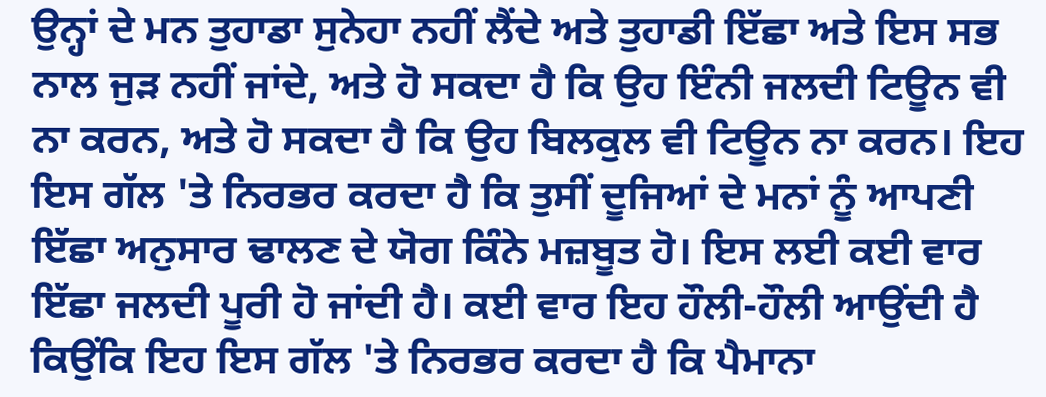ਉਨ੍ਹਾਂ ਦੇ ਮਨ ਤੁਹਾਡਾ ਸੁਨੇਹਾ ਨਹੀਂ ਲੈਂਦੇ ਅਤੇ ਤੁਹਾਡੀ ਇੱਛਾ ਅਤੇ ਇਸ ਸਭ ਨਾਲ ਜੁੜ ਨਹੀਂ ਜਾਂਦੇ, ਅਤੇ ਹੋ ਸਕਦਾ ਹੈ ਕਿ ਉਹ ਇੰਨੀ ਜਲਦੀ ਟਿਊਨ ਵੀ ਨਾ ਕਰਨ, ਅਤੇ ਹੋ ਸਕਦਾ ਹੈ ਕਿ ਉਹ ਬਿਲਕੁਲ ਵੀ ਟਿਊਨ ਨਾ ਕਰਨ। ਇਹ ਇਸ ਗੱਲ 'ਤੇ ਨਿਰਭਰ ਕਰਦਾ ਹੈ ਕਿ ਤੁਸੀਂ ਦੂਜਿਆਂ ਦੇ ਮਨਾਂ ਨੂੰ ਆਪਣੀ ਇੱਛਾ ਅਨੁਸਾਰ ਢਾਲਣ ਦੇ ਯੋਗ ਕਿੰਨੇ ਮਜ਼ਬੂਤ ਹੋ। ਇਸ ਲਈ ਕਈ ਵਾਰ ਇੱਛਾ ਜਲਦੀ ਪੂਰੀ ਹੋ ਜਾਂਦੀ ਹੈ। ਕਈ ਵਾਰ ਇਹ ਹੌਲੀ-ਹੌਲੀ ਆਉਂਦੀ ਹੈ ਕਿਉਂਕਿ ਇਹ ਇਸ ਗੱਲ 'ਤੇ ਨਿਰਭਰ ਕਰਦਾ ਹੈ ਕਿ ਪੈਮਾਨਾ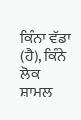ਕਿੰਨਾ ਵੱਡਾ (ਹੈ), ਕਿੰਨੇ ਲੋਕ ਸ਼ਾਮਲ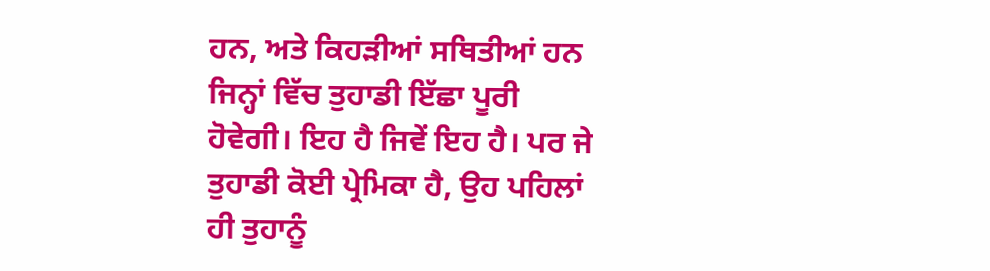ਹਨ, ਅਤੇ ਕਿਹੜੀਆਂ ਸਥਿਤੀਆਂ ਹਨ ਜਿਨ੍ਹਾਂ ਵਿੱਚ ਤੁਹਾਡੀ ਇੱਛਾ ਪੂਰੀ ਹੋਵੇਗੀ। ਇਹ ਹੈ ਜਿਵੇਂ ਇਹ ਹੈ। ਪਰ ਜੇ ਤੁਹਾਡੀ ਕੋਈ ਪ੍ਰੇਮਿਕਾ ਹੈ, ਉਹ ਪਹਿਲਾਂ ਹੀ ਤੁਹਾਨੂੰ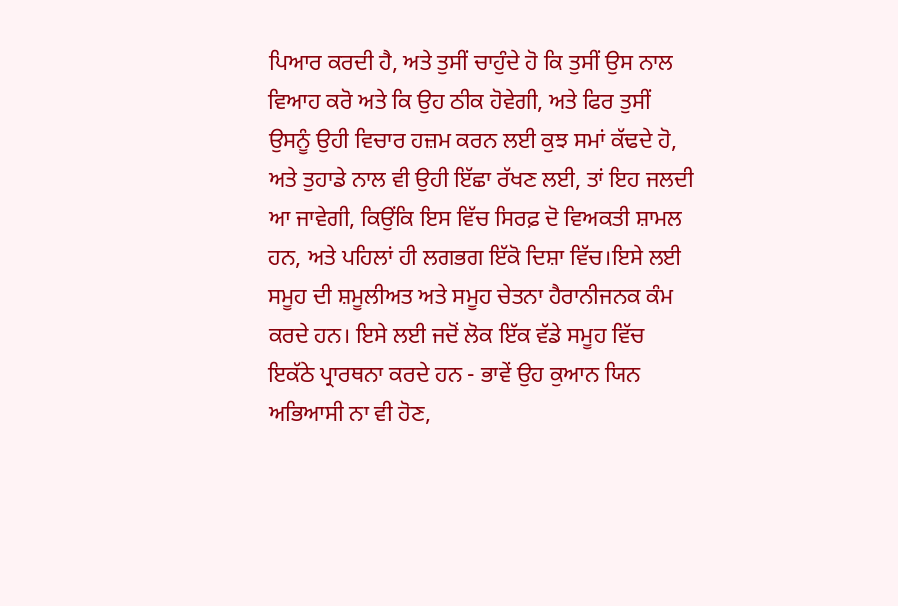ਪਿਆਰ ਕਰਦੀ ਹੈ, ਅਤੇ ਤੁਸੀਂ ਚਾਹੁੰਦੇ ਹੋ ਕਿ ਤੁਸੀਂ ਉਸ ਨਾਲ ਵਿਆਹ ਕਰੋ ਅਤੇ ਕਿ ਉਹ ਠੀਕ ਹੋਵੇਗੀ, ਅਤੇ ਫਿਰ ਤੁਸੀਂ ਉਸਨੂੰ ਉਹੀ ਵਿਚਾਰ ਹਜ਼ਮ ਕਰਨ ਲਈ ਕੁਝ ਸਮਾਂ ਕੱਢਦੇ ਹੋ, ਅਤੇ ਤੁਹਾਡੇ ਨਾਲ ਵੀ ਉਹੀ ਇੱਛਾ ਰੱਖਣ ਲਈ, ਤਾਂ ਇਹ ਜਲਦੀ ਆ ਜਾਵੇਗੀ, ਕਿਉਂਕਿ ਇਸ ਵਿੱਚ ਸਿਰਫ਼ ਦੋ ਵਿਅਕਤੀ ਸ਼ਾਮਲ ਹਨ, ਅਤੇ ਪਹਿਲਾਂ ਹੀ ਲਗਭਗ ਇੱਕੋ ਦਿਸ਼ਾ ਵਿੱਚ।ਇਸੇ ਲਈ ਸਮੂਹ ਦੀ ਸ਼ਮੂਲੀਅਤ ਅਤੇ ਸਮੂਹ ਚੇਤਨਾ ਹੈਰਾਨੀਜਨਕ ਕੰਮ ਕਰਦੇ ਹਨ। ਇਸੇ ਲਈ ਜਦੋਂ ਲੋਕ ਇੱਕ ਵੱਡੇ ਸਮੂਹ ਵਿੱਚ ਇਕੱਠੇ ਪ੍ਰਾਰਥਨਾ ਕਰਦੇ ਹਨ - ਭਾਵੇਂ ਉਹ ਕੁਆਨ ਯਿਨ ਅਭਿਆਸੀ ਨਾ ਵੀ ਹੋਣ,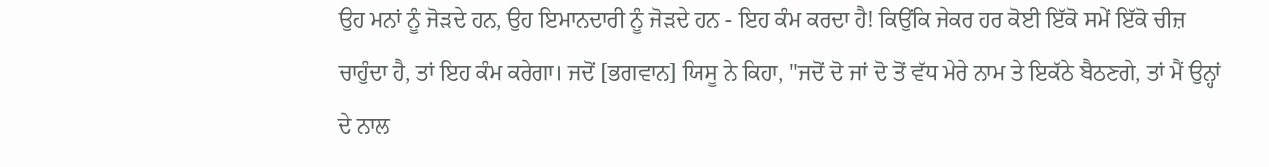ਉਹ ਮਨਾਂ ਨੂੰ ਜੋੜਦੇ ਹਨ, ਉਹ ਇਮਾਨਦਾਰੀ ਨੂੰ ਜੋੜਦੇ ਹਨ - ਇਹ ਕੰਮ ਕਰਦਾ ਹੈ! ਕਿਉਂਕਿ ਜੇਕਰ ਹਰ ਕੋਈ ਇੱਕੋ ਸਮੇਂ ਇੱਕੋ ਚੀਜ਼ ਚਾਹੁੰਦਾ ਹੈ, ਤਾਂ ਇਹ ਕੰਮ ਕਰੇਗਾ। ਜਦੋਂ [ਭਗਵਾਨ] ਯਿਸੂ ਨੇ ਕਿਹਾ, "ਜਦੋਂ ਦੋ ਜਾਂ ਦੋ ਤੋਂ ਵੱਧ ਮੇਰੇ ਨਾਮ ਤੇ ਇਕੱਠੇ ਬੈਠਣਗੇ, ਤਾਂ ਮੈਂ ਉਨ੍ਹਾਂ ਦੇ ਨਾਲ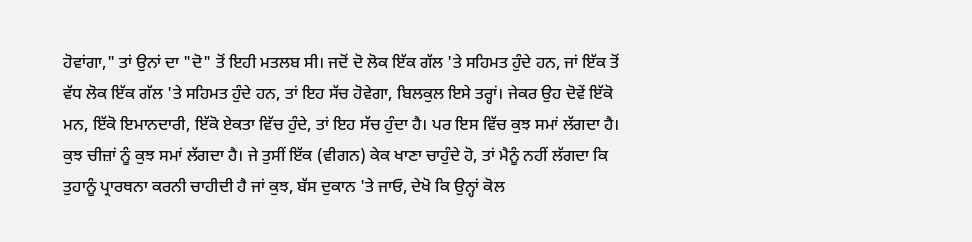ਹੋਵਾਂਗਾ," ਤਾਂ ਉਨਾਂ ਦਾ "ਦੋ" ਤੋਂ ਇਹੀ ਮਤਲਬ ਸੀ। ਜਦੋਂ ਦੋ ਲੋਕ ਇੱਕ ਗੱਲ 'ਤੇ ਸਹਿਮਤ ਹੁੰਦੇ ਹਨ, ਜਾਂ ਇੱਕ ਤੋਂ ਵੱਧ ਲੋਕ ਇੱਕ ਗੱਲ 'ਤੇ ਸਹਿਮਤ ਹੁੰਦੇ ਹਨ, ਤਾਂ ਇਹ ਸੱਚ ਹੋਵੇਗਾ, ਬਿਲਕੁਲ ਇਸੇ ਤਰ੍ਹਾਂ। ਜੇਕਰ ਉਹ ਦੋਵੇਂ ਇੱਕੋ ਮਨ, ਇੱਕੋ ਇਮਾਨਦਾਰੀ, ਇੱਕੋ ਏਕਤਾ ਵਿੱਚ ਹੁੰਦੇ, ਤਾਂ ਇਹ ਸੱਚ ਹੁੰਦਾ ਹੈ। ਪਰ ਇਸ ਵਿੱਚ ਕੁਝ ਸਮਾਂ ਲੱਗਦਾ ਹੈ। ਕੁਝ ਚੀਜ਼ਾਂ ਨੂੰ ਕੁਝ ਸਮਾਂ ਲੱਗਦਾ ਹੈ। ਜੇ ਤੁਸੀਂ ਇੱਕ (ਵੀਗਨ) ਕੇਕ ਖਾਣਾ ਚਾਹੁੰਦੇ ਹੋ, ਤਾਂ ਮੈਨੂੰ ਨਹੀਂ ਲੱਗਦਾ ਕਿ ਤੁਹਾਨੂੰ ਪ੍ਰਾਰਥਨਾ ਕਰਨੀ ਚਾਹੀਦੀ ਹੈ ਜਾਂ ਕੁਝ, ਬੱਸ ਦੁਕਾਨ 'ਤੇ ਜਾਓ, ਦੇਖੋ ਕਿ ਉਨ੍ਹਾਂ ਕੋਲ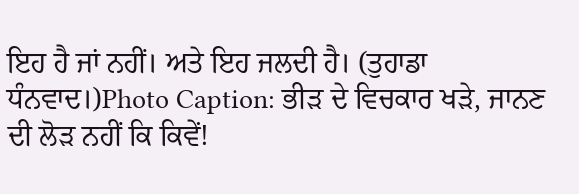ਇਹ ਹੈ ਜਾਂ ਨਹੀਂ। ਅਤੇ ਇਹ ਜਲਦੀ ਹੈ। (ਤੁਹਾਡਾ ਧੰਨਵਾਦ।)Photo Caption: ਭੀੜ ਦੇ ਵਿਚਕਾਰ ਖੜੇ, ਜਾਨਣ ਦੀ ਲੋੜ ਨਹੀਂ ਕਿ ਕਿਵੇਂ!